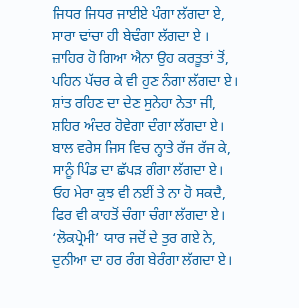ਜਿਧਰ ਜਿਧਰ ਜਾਈਏ ਪੰਗਾ ਲੱਗਦਾ ਏ,
ਸਾਰਾ ਢਾਂਚਾ ਹੀ ਬੇਢੰਗਾ ਲੱਗਦਾ ਏ ।
ਜ਼ਾਹਿਰ ਹੋ ਗਿਆ ਐਨਾ ਉਹ ਕਰਤੂਤਾਂ ਤੋਂ,
ਪਹਿਨ ਪੱਚਰ ਕੇ ਵੀ ਹੁਣ ਨੰਗਾ ਲੱਗਦਾ ਏ।
ਸ਼ਾਂਤ ਰਹਿਣ ਦਾ ਦੇਣ ਸੁਨੇਹਾ ਨੇਤਾ ਜੀ,
ਸ਼ਹਿਰ ਅੰਦਰ ਹੋਵੇਗਾ ਦੰਗਾ ਲੱਗਦਾ ਏ।
ਬਾਲ ਵਰੇਸ ਜਿਸ ਵਿਚ ਨ੍ਹਾਤੇ ਰੱਜ ਰੱਜ ਕੇ,
ਸਾਨੂੰ ਪਿੰਡ ਦਾ ਛੱਪੜ ਗੰਗਾ ਲੱਗਦਾ ਏ।
ਓਹ ਮੇਰਾ ਕੁਝ ਵੀ ਨਈਂ ਤੇ ਨਾ ਹੋ ਸਕਦੈ,
ਫਿਰ ਵੀ ਕਾਹਤੋਂ ਚੰਗਾ ਚੰਗਾ ਲੱਗਦਾ ਏ।
‘ਲੋਕਪ੍ਰੇਮੀ’ ਯਾਰ ਜਦੋਂ ਦੇ ਤੁਰ ਗਏ ਨੇ,
ਦੁਨੀਆ ਦਾ ਹਰ ਰੰਗ ਬੇਰੰਗਾ ਲੱਗਦਾ ਏ।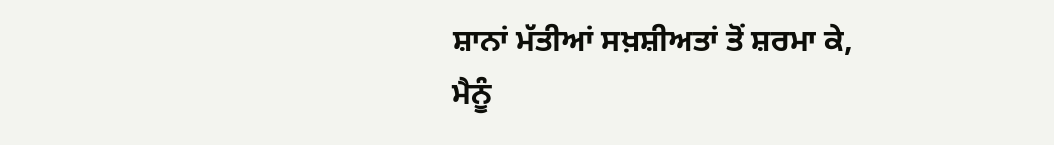ਸ਼ਾਨਾਂ ਮੱਤੀਆਂ ਸਖ਼ਸ਼ੀਅਤਾਂ ਤੋਂ ਸ਼ਰਮਾ ਕੇ,
ਮੈਨੂੰ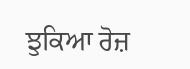ਝੁਕਿਆ ਰੋਜ਼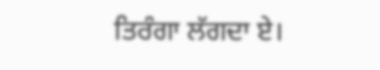ਤਿਰੰਗਾ ਲੱਗਦਾ ਏ।